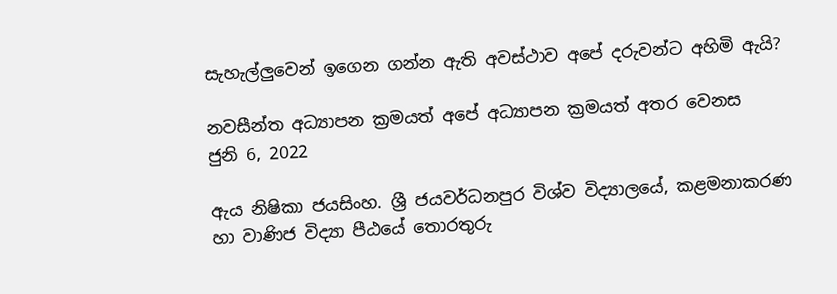සැහැල්ලුවෙන් ඉගෙන ගන්න ඇති අවස්ථාව අපේ දරුවන්ට අහිමි ඇයි?

නවසීන්ත අධ්‍යාපන ක්‍රමයත් අපේ අධ්‍යාපන ක්‍රමයත් අතර වෙනස
ජුනි 6, 2022

ඇය නිෂිකා ජයසිංහ. ශ්‍රී ජයවර්ධනපුර විශ්ව විද්‍යාලයේ, කළමනාකරණ හා වාණිජ විද්‍යා පීඨයේ තොරතුරු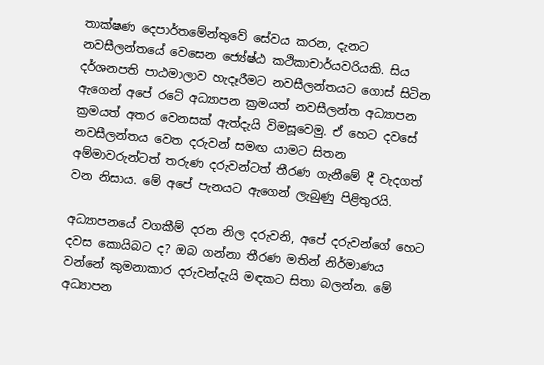තාක්ෂණ දෙපාර්තමේන්තුවේ සේවය කරන, දැනට නවසීලන්තයේ වෙසෙන ජ්‍යේෂ්ඨ කථිකාචාර්යවරියකි. සිය දර්ශනපති පාඨමාලාව හැදෑරීමට නවසීලන්තයට ගොස් සිටින ඇගෙන් අපේ රටේ අධ්‍යාපන ක්‍රමයත් නවසීලන්ත අධ්‍යාපන ක්‍රමයත් අතර වෙනසක් ඇත්දැයි විමසූවෙමු. ඒ හෙට දවසේ නවසීලන්තය වෙත දරුවන් සමඟ යාමට සිතන අම්මාවරුන්ටත් තරුණ දරුවන්ටත් තීරණ ගැනීමේ දී වැදගත් වන නිසාය. මේ අපේ පැනයට ඇගෙන් ලැබුණු පිළිතුරයි.

අධ්‍යාපනයේ වගකීම් දරන නිල දරුවනි, අපේ දරුවන්ගේ හෙට දවස කොයිබට ද? ඔබ ගන්නා තීරණ මතින් නිර්මාණය වන්නේ කුමනාකාර දරුවන්දැයි මඳකට සිතා බලන්න. මේ අධ්‍යාපන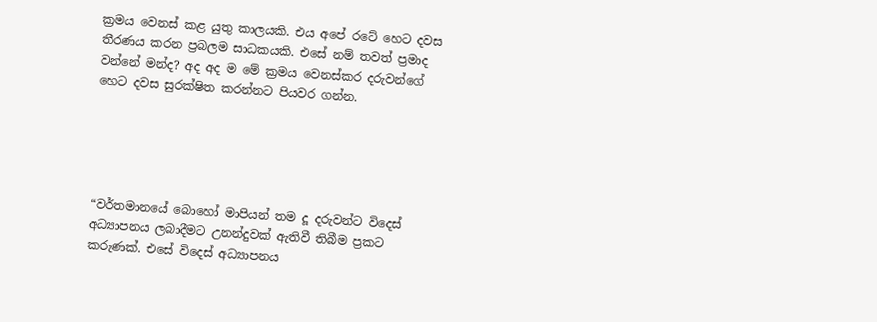ක්‍රමය වෙනස් කළ යුතු කාලයකි. එය අපේ රටේ හෙට දවස තීරණය කරන ප්‍රබලම සාධකයකි. එසේ නම් තවත් ප්‍රමාද වන්නේ මන්ද? අද අද ම මේ ක්‍රමය වෙනස්කර දරුවන්ගේ හෙට දවස සුරක්ෂිත කරන්නට පියවර ගන්න.





“වර්තමානයේ බොහෝ මාපියන් තම දූ දරුවන්ට විදෙස් අධ්‍යාපනය ලබාදීමට උනන්දුවක් ඇතිවී තිබීම ප්‍රකට කරුණක්. එසේ විදෙස් අධ්‍යාපනය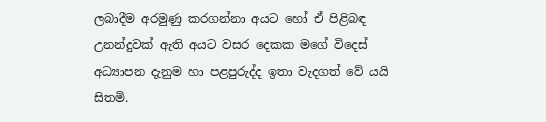ලබාදීම අරමුණු කරගන්නා අයට හෝ ඒ පිළිබඳ උනන්දුවක් ඇති අයට වසර දෙකක මගේ විදෙස් අධ්‍යාපන දැනුම හා පළපුරුද්ද ඉතා වැදගත් වේ යයි සිතමි.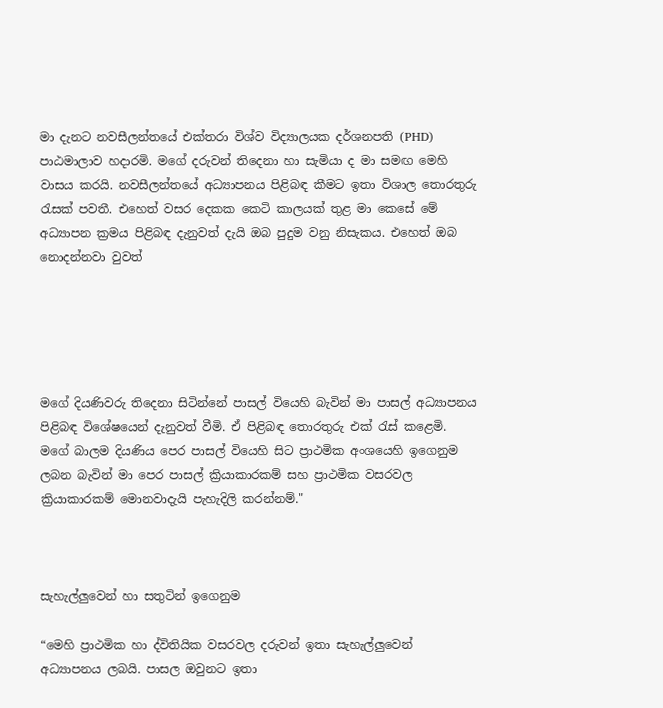මා දැනට නවසීලන්තයේ එක්තරා විශ්ව විද්‍යාලයක දර්ශනපති (PHD) පාඨමාලාව හදාරමි. මගේ දරුවන් තිදෙනා හා සැමියා ද මා සමඟ මෙහි වාසය කරයි. නවසීලන්තයේ අධ්‍යාපනය පිළිබඳ කීමට ඉතා විශාල තොරතුරු රැසක් පවතී. එහෙත් වසර දෙකක කෙටි කාලයක් තුළ මා කෙසේ මේ අධ්‍යාපන ක්‍රමය පිළිබඳ දැනුවත් දැයි ඔබ පුදුම වනු නිසැකය. එහෙත් ඔබ නොදන්නවා වුවත්





මගේ දියණිවරු තිදෙනා සිටින්නේ පාසල් වියෙහි බැවින් මා පාසල් අධ්‍යාපනය පිළිබඳ විශේෂයෙන් දැනුවත් වීමි. ඒ පිළිබඳ තොරතුරු එක් රැස් කළෙමි. මගේ බාලම දියණිය පෙර පාසල් වියෙහි සිට ප්‍රාථමික අංශයෙහි ඉගෙනුම ලබන බැවින් මා පෙර පාසල් ක්‍රියාකාරකම් සහ ප්‍රාථමික වසරවල ක්‍රියාකාරකම් මොනවාදැයි පැහැදිලි කරන්නම්."



සැහැල්ලුවෙන් හා සතුටින් ඉගෙනුම

“මෙහි ප්‍රාථමික හා ද්විතියික වසරවල දරුවන් ඉතා සැහැල්ලුවෙන් අධ්‍යාපනය ලබයි. පාසල ඔවුනට ඉතා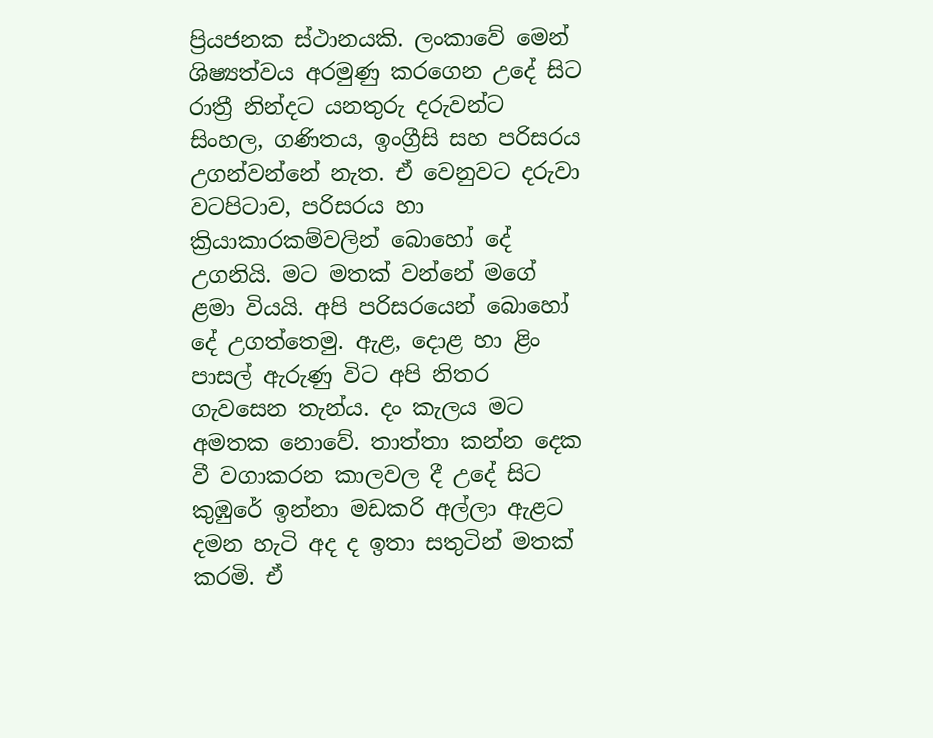ප්‍රියජනක ස්ථානයකි. ලංකාවේ මෙන් ශිෂ්‍යත්වය අරමුණු කරගෙන උදේ සිට රාත්‍රී නින්දට යනතුරු දරුවන්ට සිංහල, ගණිතය, ඉංග්‍රීසි සහ පරිසරය උගන්වන්නේ නැත. ඒ වෙනුවට දරුවා වටපිටාව, පරිසරය හා ක්‍රියාකාරකම්වලින් බොහෝ දේ උගනියි. මට මතක් වන්නේ මගේ ළමා වියයි. අපි පරිසරයෙන් බොහෝ දේ උගත්තෙමු. ඇළ, දොළ හා ළිං පාසල් ඇරුණු විට අපි නිතර ගැවසෙන තැන්ය. දං කැලය මට අමතක නොවේ. තාත්තා කන්න දෙක වී වගාකරන කාලවල දී උදේ සිට කුඹුරේ ඉන්නා මඩකරි අල්ලා ඇළට දමන හැටි අද ද ඉතා සතුටින් මතක් කරමි. ඒ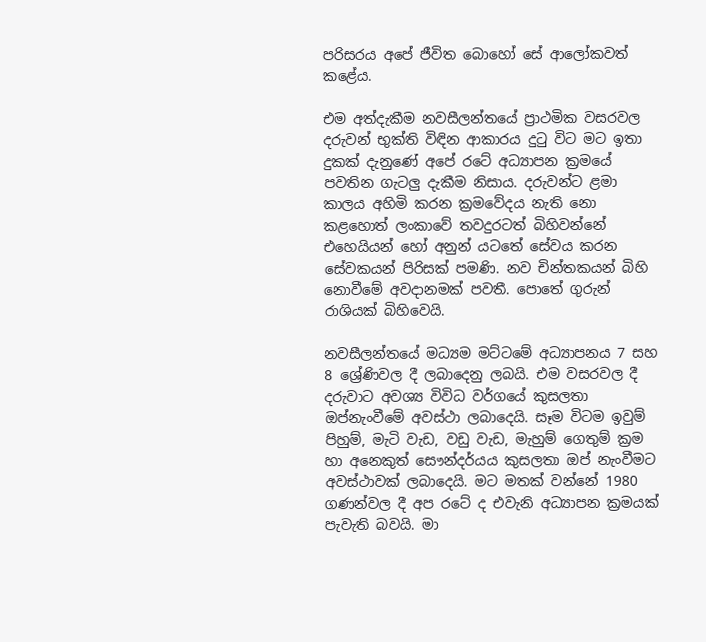පරිසරය අපේ ජීවිත බොහෝ සේ ආලෝකවත් කළේය.

එම අත්දැකීම නවසීලන්තයේ ප්‍රාථමික වසරවල දරුවන් භුක්ති විඳින ආකාරය දුටු විට මට ඉතා දුකක් දැනුණේ අපේ රටේ අධ්‍යාපන ක්‍රමයේ පවතින ගැටලු දැකීම නිසාය. දරුවන්ට ළමා කාලය අහිමි කරන ක්‍රමවේදය නැති නො කළහොත් ලංකාවේ තවදුරටත් බිහිවන්නේ එහෙයියන් හෝ අනුන් යටතේ සේවය කරන සේවකයන් පිරිසක් පමණි. නව චින්තකයන් බිහි නොවීමේ අවදානමක් පවතී. පොතේ ගුරුන් රාශියක් බිහිවෙයි.

නවසීලන්තයේ මධ්‍යම මට්ටමේ අධ්‍යාපනය 7 සහ 8 ශ්‍රේණිවල දී ලබාදෙනු ලබයි. එම වසරවල දී දරුවාට අවශ්‍ය විවිධ වර්ගයේ කුසලතා ඔප්නැංවීමේ අවස්ථා ලබාදෙයි. සෑම විටම ඉවුම් පිහුම්, මැටි වැඩ, වඩු වැඩ, මැහුම් ගෙතුම් ක්‍රම හා අනෙකුත් සෞන්දර්යය කුසලතා ඔප් නැංවීමට අවස්ථාවක් ලබාදෙයි. මට මතක් වන්නේ 1980 ගණන්වල දී අප රටේ ද එවැනි අධ්‍යාපන ක්‍රමයක් පැවැති බවයි. මා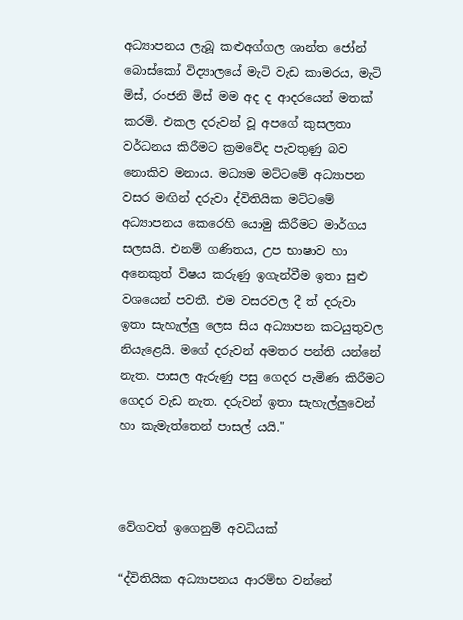අධ්‍යාපනය ලැබූ කළුඅග්ගල ශාන්ත ජෝන් බොස්කෝ විද්‍යාලයේ මැටි වැඩ කාමරය, මැටි මිස්, රංජනි මිස් මම අද ද ආදරයෙන් මතක් කරමි. එකල දරුවන් වූ අපගේ කුසලතා වර්ධනය කිරීමට ක්‍රමවේද පැවතුණු බව නොකිව මනාය. මධ්‍යම මට්ටමේ අධ්‍යාපන වසර මඟින් දරුවා ද්විතියික මට්ටමේ අධ්‍යාපනය කෙරෙහි යොමු කිරීමට මාර්ගය සලසයි. එනම් ගණිතය, උප භාෂාව හා අනෙකුත් විෂය කරුණු ඉගැන්වීම ඉතා සුළු වශයෙන් පවතී. එම වසරවල දී ත් දරුවා ඉතා සැහැල්ලු ලෙස සිය අධ්‍යාපන කටයුතුවල නියැළෙයි. මගේ දරුවන් අමතර පන්ති යන්නේ නැත. පාසල ඇරුණු පසු ගෙදර පැමිණ කිරීමට ගෙදර වැඩ නැත. දරුවන් ඉතා සැහැල්ලුවෙන් හා කැමැත්තෙන් පාසල් යයි."



වේගවත් ඉගෙනුම් අවධියක්

“ද්විතියික අධ්‍යාපනය ආරම්භ වන්නේ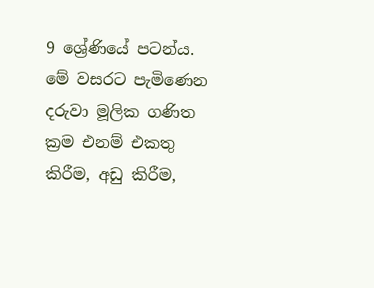9 ශ්‍රේණියේ පටන්ය. මේ වසරට පැමිණෙන දරුවා මූලික ගණිත ක්‍රම එනම් එකතු කිරීම, අඩු කිරීම,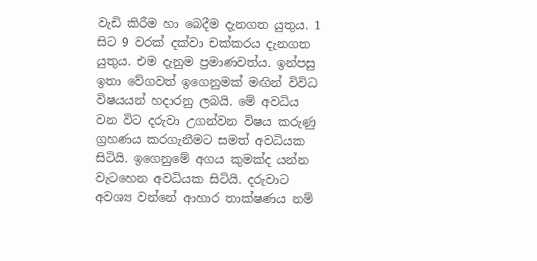වැඩි කිරීම හා බෙදීම දැනගත යුතුය. 1 සිට 9 වරක් දක්වා චක්කරය දැනගත යුතුය. එම දැනුම ප්‍රමාණවත්ය. ඉන්පසු ඉතා වේගවත් ඉගෙනුමක් මඟින් විවිධ විෂයයන් හදාරනු ලබයි. මේ අවධිය වන විට දරුවා උගන්වන විෂය කරුණු ග්‍රහණය කරගැනීමට සමත් අවධියක සිටියි. ඉගෙනුමේ අගය කුමක්ද යන්න වැටහෙන අවධියක සිටියි. දරුවාට අවශ්‍ය වන්නේ ආහාර තාක්ෂණය නම්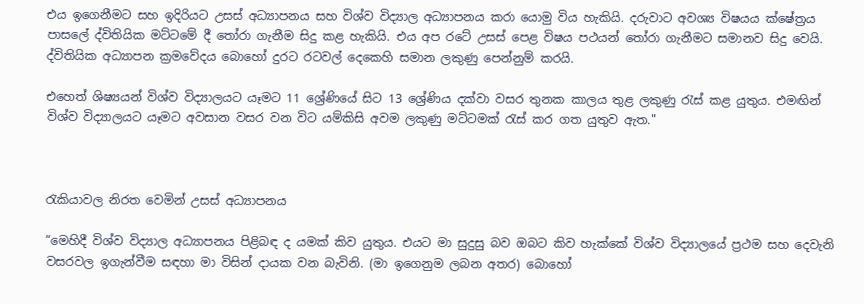එය ඉගෙනීමට සහ ඉදිරියට උසස් අධ්‍යාපනය සහ විශ්ව විද්‍යාල අධ්‍යාපනය කරා යොමු විය හැකියි. දරුවාට අවශ්‍ය විෂයය ක්ෂේත්‍රය පාසලේ ද්විතියික මට්ටමේ දී තෝරා ගැනීම සිදු කළ හැකියි. එය අප රටේ උසස් පෙළ විෂය පථයන් තෝරා ගැනීමට සමානව සිදු වෙයි. ද්විතියික අධ්‍යාපන ක්‍රමවේදය බොහෝ දුරට රටවල් දෙකෙහි සමාන ලකුණු පෙන්නුම් කරයි.

එහෙත් ශිෂ්‍යයන් විශ්ව විද්‍යාලයට යෑමට 11 ශ්‍රේණියේ සිට 13 ශ්‍රේණිය දක්වා වසර තුනක කාලය තුළ ලකුණු රැස් කළ යුතුය. එමඟින් විශ්ව විද්‍යාලයට යෑමට අවසාන වසර වන විට යම්කිසි අවම ලකුණු මට්ටමක් රැස් කර ගත යුතුව ඇත."



රැකියාවල නිරත වෙමින් උසස් අධ්‍යාපනය

“මෙහිදී විශ්ව විද්‍යාල අධ්‍යාපනය පිළිබඳ ද යමක් කිව යුතුය. එයට මා සුදුසු බව ඔබට කිව හැක්කේ විශ්ව විද්‍යාලයේ ප්‍රථම සහ දෙවැනි වසරවල ඉගැන්වීම සඳහා මා විසින් දායක වන බැවිනි. (මා ඉගෙනුම ලබන අතර) බොහෝ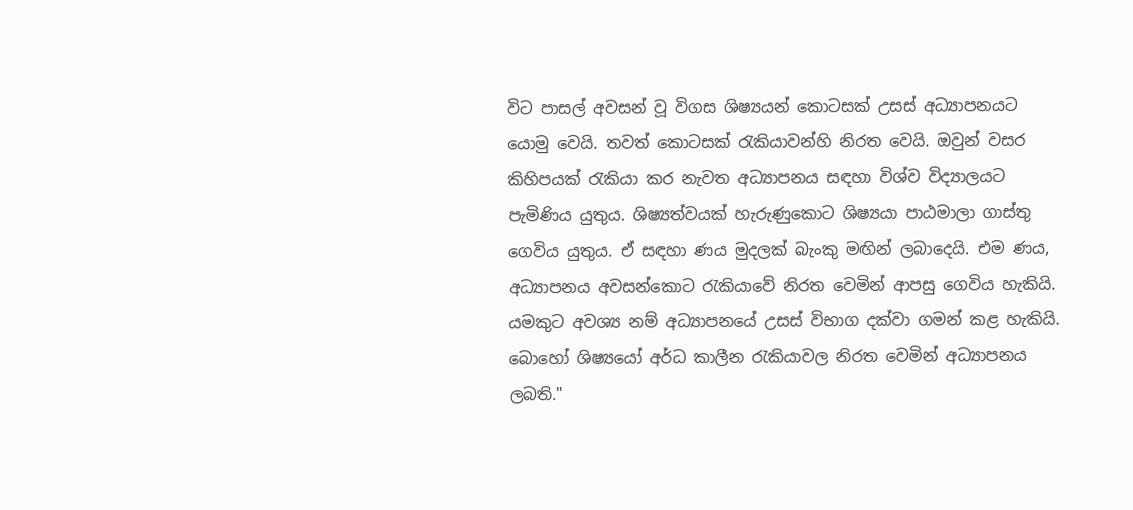විට පාසල් අවසන් වූ විගස ශිෂ්‍යයන් කොටසක් උසස් අධ්‍යාපනයට යොමු වෙයි. තවත් කොටසක් රැකියාවන්හි නිරත වෙයි. ඔවුන් වසර කිහිපයක් රැකියා කර නැවත අධ්‍යාපනය සඳහා විශ්ව විද්‍යාලයට පැමිණිය යුතුය. ශිෂ්‍යත්වයක් හැරුණුකොට ශිෂ්‍යයා පාඨමාලා ගාස්තු ගෙවිය යුතුය. ඒ සඳහා ණය මුදලක් බැංකු මඟින් ලබාදෙයි. එම ණය, අධ්‍යාපනය අවසන්කොට රැකියාවේ නිරත වෙමින් ආපසු ගෙවිය හැකියි. යමකුට අවශ්‍ය නම් අධ්‍යාපනයේ උසස් විභාග දක්වා ගමන් කළ හැකියි. බොහෝ ශිෂ්‍යයෝ අර්ධ කාලීන රැකියාවල නිරත වෙමින් අධ්‍යාපනය ලබති."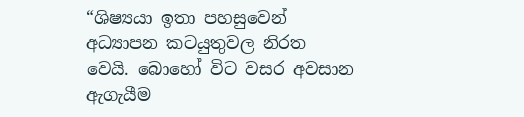“ශිෂ්‍යයා ඉතා පහසුවෙන් අධ්‍යාපන කටයුතුවල නිරත වෙයි. බොහෝ විට වසර අවසාන ඇගැයීම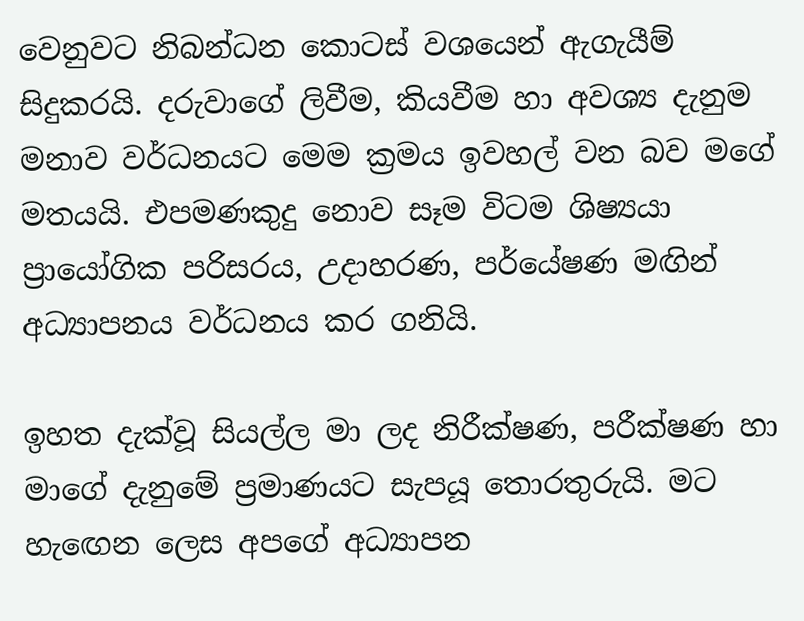වෙනුවට නිබන්ධන කොටස් වශයෙන් ඇගැයීම් සිදුකරයි. දරුවාගේ ලිවීම, කියවීම හා අවශ්‍ය දැනුම මනාව වර්ධනයට මෙම ක්‍රමය ඉවහල් වන බව මගේ මතයයි. එපමණකුදු නොව සෑම විටම ශිෂ්‍යයා ප්‍රායෝගික පරිසරය, උදාහරණ, පර්යේෂණ මඟින් අධ්‍යාපනය වර්ධනය කර ගනියි.

ඉහත දැක්වූ සියල්ල මා ලද නිරීක්ෂණ, පරීක්ෂණ හා මාගේ දැනුමේ ප්‍රමාණයට සැපයූ තොරතුරුයි. මට හැඟෙන ලෙස අපගේ අධ්‍යාපන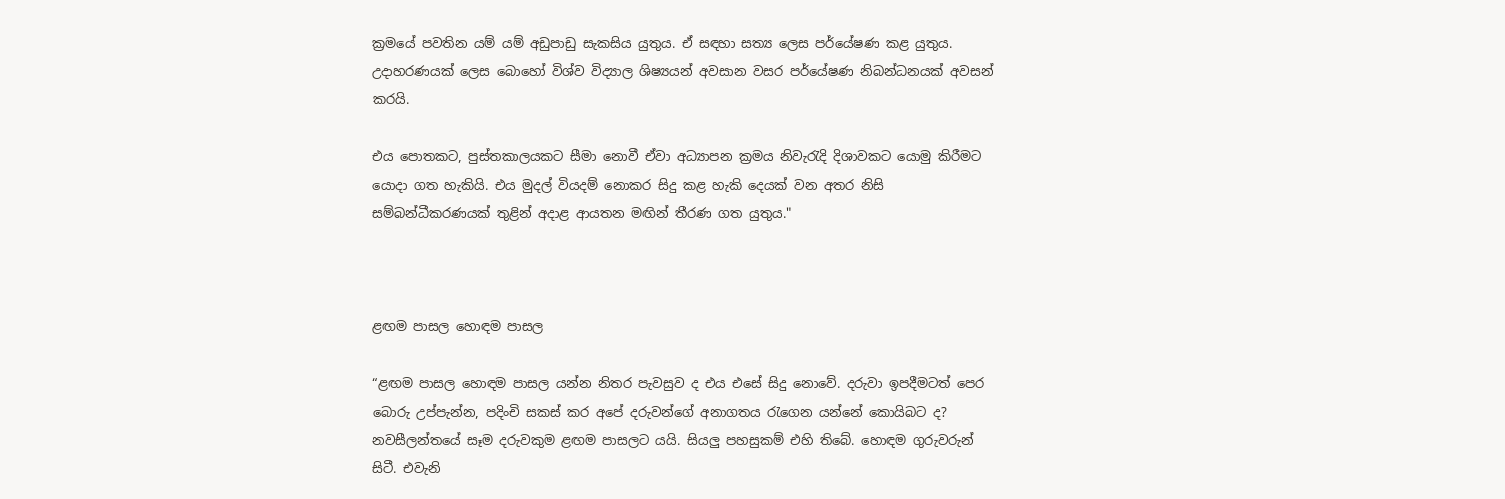ක්‍රමයේ පවතින යම් යම් අඩුපාඩු සැකසිය යුතුය. ඒ සඳහා සත්‍ය ලෙස පර්යේෂණ කළ යුතුය. උදාහරණයක් ලෙස බොහෝ විශ්ව විද්‍යාල ශිෂ්‍යයන් අවසාන වසර පර්යේෂණ නිබන්ධනයක් අවසන් කරයි.

එය පොතකට, පුස්තකාලයකට සීමා නොවී ඒවා අධ්‍යාපන ක්‍රමය නිවැරැදි දිශාවකට යොමු කිරීමට යොදා ගත හැකියි. එය මුදල් වියදම් නොකර සිදු කළ හැකි දෙයක් වන අතර නිසි සම්බන්ධීකරණයක් තුළින් අදාළ ආයතන මඟින් තීරණ ගත යුතුය."



ළඟම පාසල හොඳම පාසල

“ළඟම පාසල හොඳම පාසල යන්න නිතර පැවසුව ද එය එසේ සිදු නොවේ. දරුවා ඉපදීමටත් පෙර බොරු උප්පැන්න, පදිංචි සකස් කර අපේ දරුවන්ගේ අනාගතය රැගෙන යන්නේ කොයිබට ද? නවසීලන්තයේ සෑම දරුවකුම ළඟම පාසලට යයි. සියලු පහසුකම් එහි තිබේ. හොඳම ගුරුවරුන් සිටී. එවැනි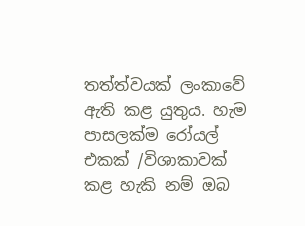තත්ත්වයක් ලංකාවේ ඇති කළ යුතුය. හැම පාසලක්ම රෝයල් එකක් /විශාකාවක් කළ හැකි නම් ඔබ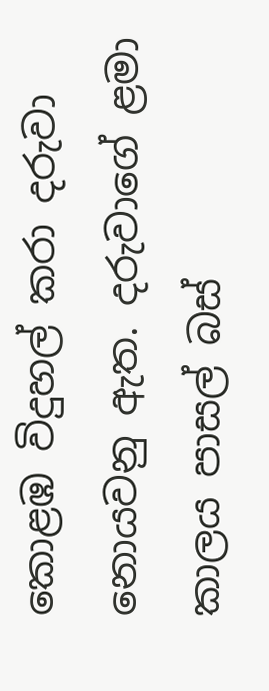කොළඹ විදුහල් කරා දරුවා නොයවනු ඇත. දරුවාගේ ළමා කාලය පාසල් බස්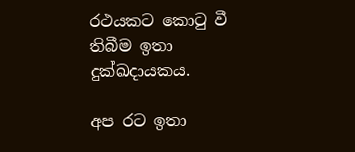රථයකට කොටු වී තිබීම ඉතා දුක්ඛදායකය.

අප රට ඉතා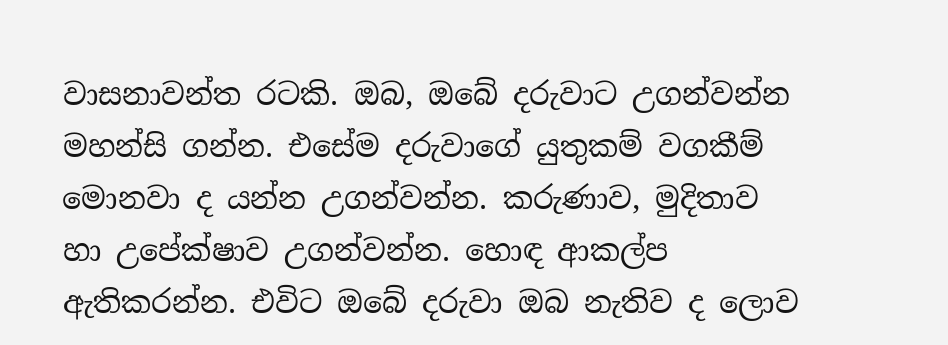වාසනාවන්ත රටකි. ඔබ, ඔබේ දරුවාට උගන්වන්න මහන්සි ගන්න. එසේම දරුවාගේ යුතුකම් වගකීම් මොනවා ද යන්න උගන්වන්න. කරුණාව, මුදිතාව හා උපේක්ෂාව උගන්වන්න. හොඳ ආකල්ප ඇතිකරන්න. එවිට ඔබේ දරුවා ඔබ නැතිව ද ලොව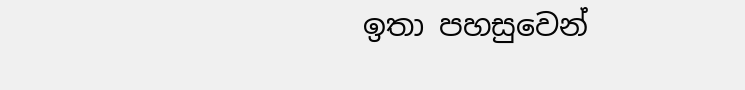ඉතා පහසුවෙන්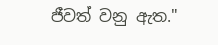ජීවත් වනු ඇත."